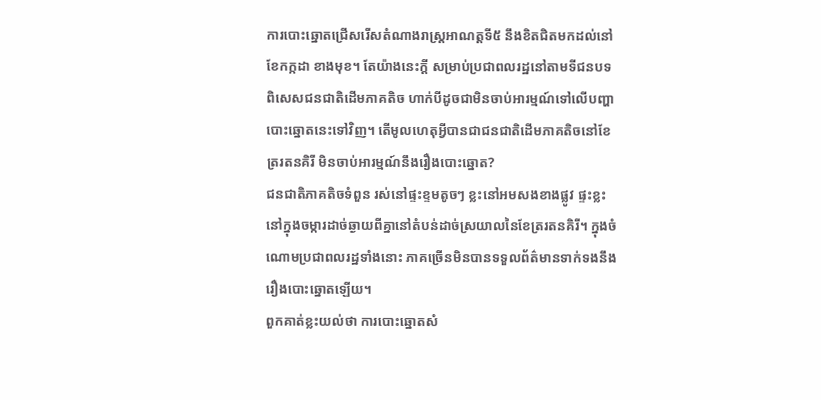ការបោះឆ្នោតជ្រើសរើសតំណាងរាស្ត្រអាណត្តទី៥ នឹងខិតជិតមកដល់នៅខែកក្កដា ខាងមុខ។ តែយ៉ាងនេះក្ដី សម្រាប់ប្រជាពលរដ្ឋនៅតាមទីជនបទ ពិសេសជនជាតិដើមភាគតិច ហាក់បីដូចជាមិនចាប់អារម្មណ៍ទៅលើបញ្ហាបោះឆ្នោតនេះទៅវិញ។ តើមូលហេតុអ្វីបានជាជនជាតិដើមភាគតិចនៅខែត្ររតនគិរី មិនចាប់អារម្មណ៍នឹងរឿងបោះឆ្នោត?
ជនជាតិភាគតិចទំពួន រស់នៅផ្ទះខ្ទមតូចៗ ខ្លះនៅអមសងខាងផ្លូវ ផ្ទះខ្លះនៅក្នុងចម្ការដាច់ឆ្ងាយពីគ្នានៅតំបន់ដាច់ស្រយាលនៃខែត្ររតនគិរី។ ក្នុងចំណោមប្រជាពលរដ្ឋទាំងនោះ ភាគច្រើនមិនបានទទួលព័ត៌មានទាក់ទងនឹងរឿងបោះឆ្នោតឡើយ។
ពួកគាត់ខ្លះយល់ថា ការបោះឆ្នោតសំ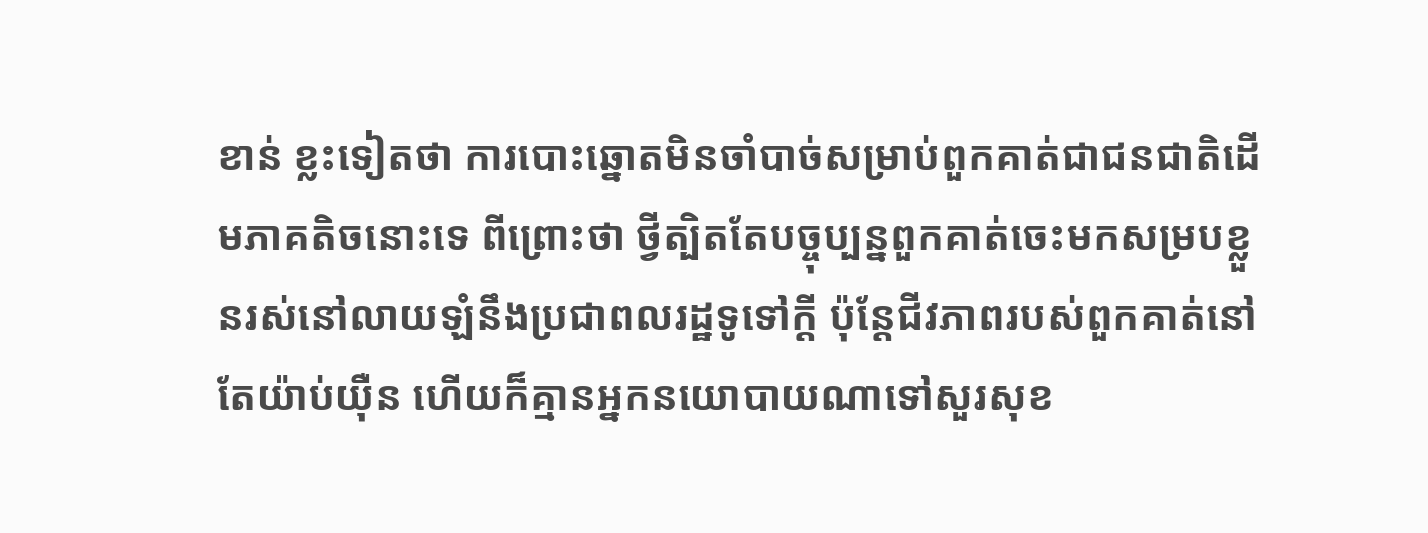ខាន់ ខ្លះទៀតថា ការបោះឆ្នោតមិនចាំបាច់សម្រាប់ពួកគាត់ជាជនជាតិដើមភាគតិចនោះទេ ពីព្រោះថា ថ្វីត្បិតតែបច្ចុប្បន្នពួកគាត់ចេះមកសម្របខ្លួនរស់នៅលាយឡំនឹងប្រជាពលរដ្ឋទូទៅក្ដី ប៉ុន្តែជីវភាពរបស់ពួកគាត់នៅតែយ៉ាប់យ៉ឺន ហើយក៏គ្មានអ្នកនយោបាយណាទៅសួរសុខ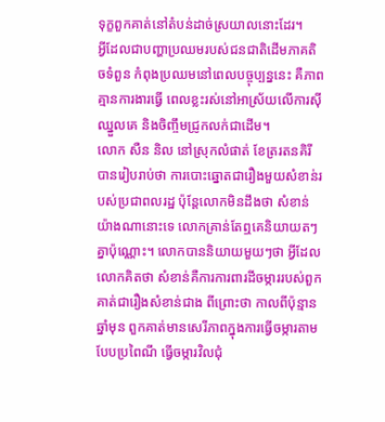ទុក្ខពួកគាត់នៅតំបន់ដាច់ស្រយាលនោះដែរ។
អ្វីដែលជាបញ្ហាប្រឈមរបស់ជនជាតិដើមភាគតិចទំពួន កំពុងប្រឈមនៅពេលបច្ចុប្បន្ននេះ គឺភាពគ្មានការងារធ្វើ ពេលខ្លះរស់នៅអាស្រ័យលើការស៊ីឈ្នួលគេ និងចិញ្ចឹមជ្រូកលក់ជាដើម។
លោក សឺន និល នៅស្រុកលំផាត់ ខែត្ររតនគិរី បានរៀបរាប់ថា ការបោះឆ្នោតជារឿងមួយសំខាន់របស់ប្រជាពលរដ្ឋ ប៉ុន្តែលោកមិនដឹងថា សំខាន់យ៉ាងណានោះទេ លោកគ្រាន់តែឮគេនិយាយតៗគ្នាប៉ុណ្ណោះ។ លោកបាននិយាយមួយៗថា អ្វីដែលលោកគិតថា សំខាន់គឺការការពារដីចម្ការរបស់ពួកគាត់ជារឿងសំខាន់ជាង ពីព្រោះថា កាលពីប៉ុន្មានឆ្នាំមុន ពួកគាត់មានសេរីភាពក្នុងការធ្វើចម្ការតាមបែបប្រពៃណី ធ្វើចម្ការវិលជុំ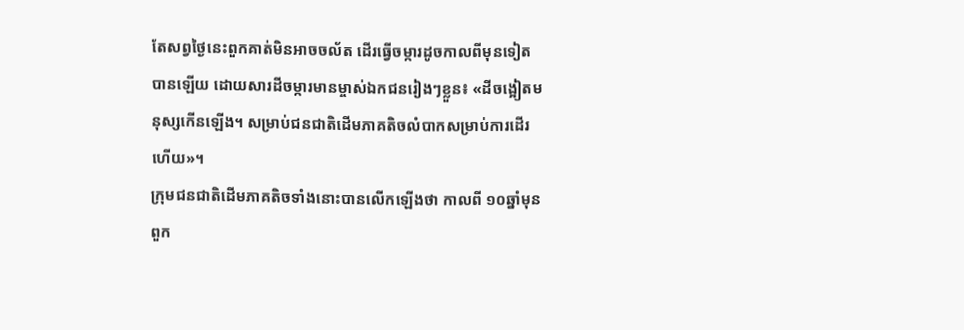តែសព្វថ្ងៃនេះពួកគាត់មិនអាចចល័ត ដើរធ្វើចម្ការដូចកាលពីមុនទៀតបានឡើយ ដោយសារដីចម្ការមានម្ចាស់ឯកជនរៀងៗខ្លួន៖ «ដីចង្អៀតមនុស្សកើនឡើង។ សម្រាប់ជនជាតិដើមភាគតិចលំបាកសម្រាប់ការដើរហើយ»។
ក្រុមជនជាតិដើមភាគតិចទាំងនោះបានលើកឡើងថា កាលពី ១០ឆ្នាំមុន ពួក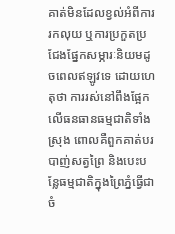គាត់មិនដែលខ្វល់អំពីការរកលុយ ឬការប្រកួតប្រជែងផ្នែកសម្ភារៈនិយមដូចពេលឥឡូវទេ ដោយហេតុថា ការរស់នៅពឹងផ្អែកលើធនធានធម្មជាតិទាំងស្រុង ពោលគឺពួកគាត់បរបាញ់សត្វព្រៃ និងបេះបន្លែធម្មជាតិក្នុងព្រៃភ្នំធ្វើជាចំ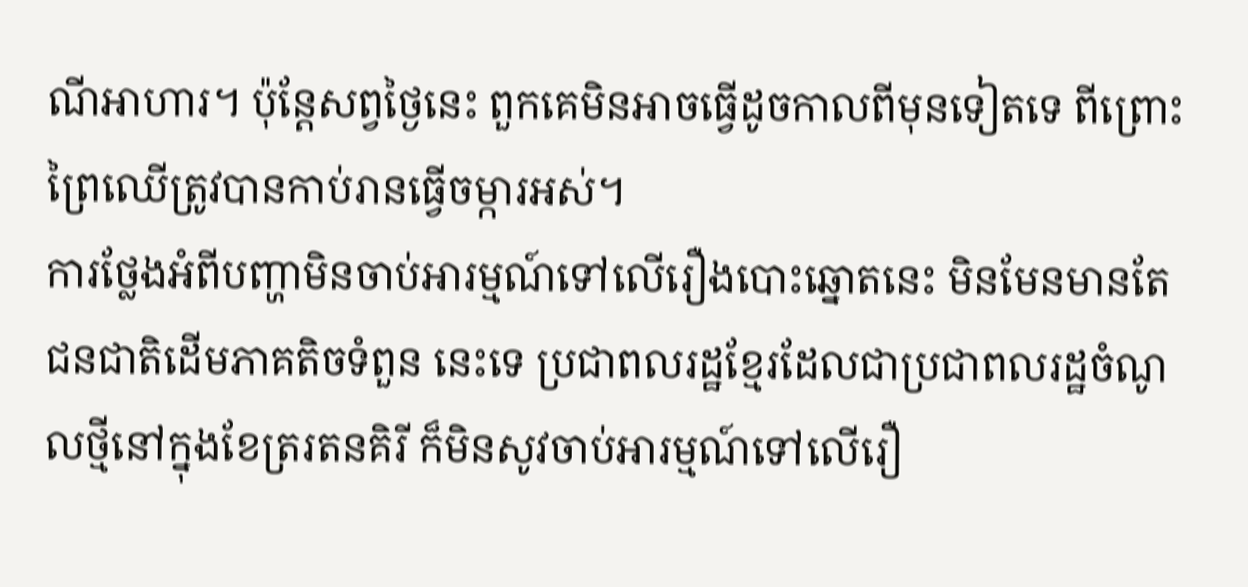ណីអាហារ។ ប៉ុន្តែសព្វថ្ងៃនេះ ពួកគេមិនអាចធ្វើដូចកាលពីមុនទៀតទេ ពីព្រោះព្រៃឈើត្រូវបានកាប់រានធ្វើចម្ការអស់។
ការថ្លែងអំពីបញ្ហាមិនចាប់អារម្មណ៍ទៅលើរឿងបោះឆ្នោតនេះ មិនមែនមានតែជនជាតិដើមភាគតិចទំពួន នេះទេ ប្រជាពលរដ្ឋខ្មែរដែលជាប្រជាពលរដ្ឋចំណូលថ្មីនៅក្នុងខែត្ររតនគិរី ក៏មិនសូវចាប់អារម្មណ៍ទៅលើរឿ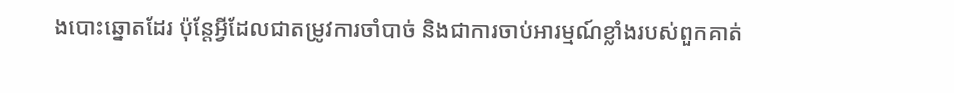ងបោះឆ្នោតដែរ ប៉ុន្តែអ្វីដែលជាតម្រូវការចាំបាច់ និងជាការចាប់អារម្មណ៍ខ្លាំងរបស់ពួកគាត់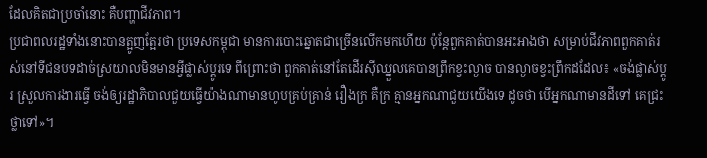ដែលគិតជាប្រចាំនោះ គឺបញ្ហាជីវភាព។
ប្រជាពលរដ្ឋទាំងនោះបានត្អូញត្អែរថា ប្រទេសកម្ពុជា មានការបោះឆ្នោតជាច្រើនលើកមកហើយ ប៉ុន្តែពួកគាត់បានអះអាងថា សម្រាប់ជីវភាពពួកគាត់រស់នៅទីជនបទដាច់ស្រយាលមិនមានអ្វីផ្លាស់ប្ដូរទេ ពីព្រោះថា ពួកគាត់នៅតែដើរស៊ីឈ្នួលគេបានព្រឹកខ្វះល្ងាច បានល្ងាចខ្វះព្រឹកដដែល៖ «ចង់ផ្លាស់ប្ដូរ ស្រួលការងារធ្វើ ចង់ឲ្យរដ្ឋាភិបាលជួយធ្វើយ៉ាងណាមានហូបគ្រប់គ្រាន់ រឿងក្រ គឺក្រ គ្មានអ្នកណាជួយយើងទេ ដូចថា បើអ្នកណាមានដីទៅ គេជ្រះថ្លាទៅ»។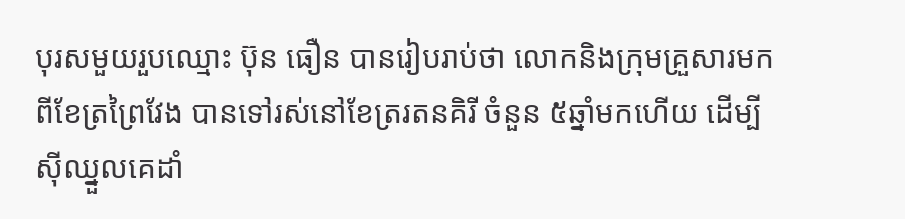បុរសមួយរួបឈ្មោះ ប៊ុន ធឿន បានរៀបរាប់ថា លោកនិងក្រុមគ្រួសារមកពីខែត្រព្រៃវែង បានទៅរស់នៅខែត្ររតនគិរី ចំនួន ៥ឆ្នាំមកហើយ ដើម្បីស៊ីឈ្នួលគេដាំ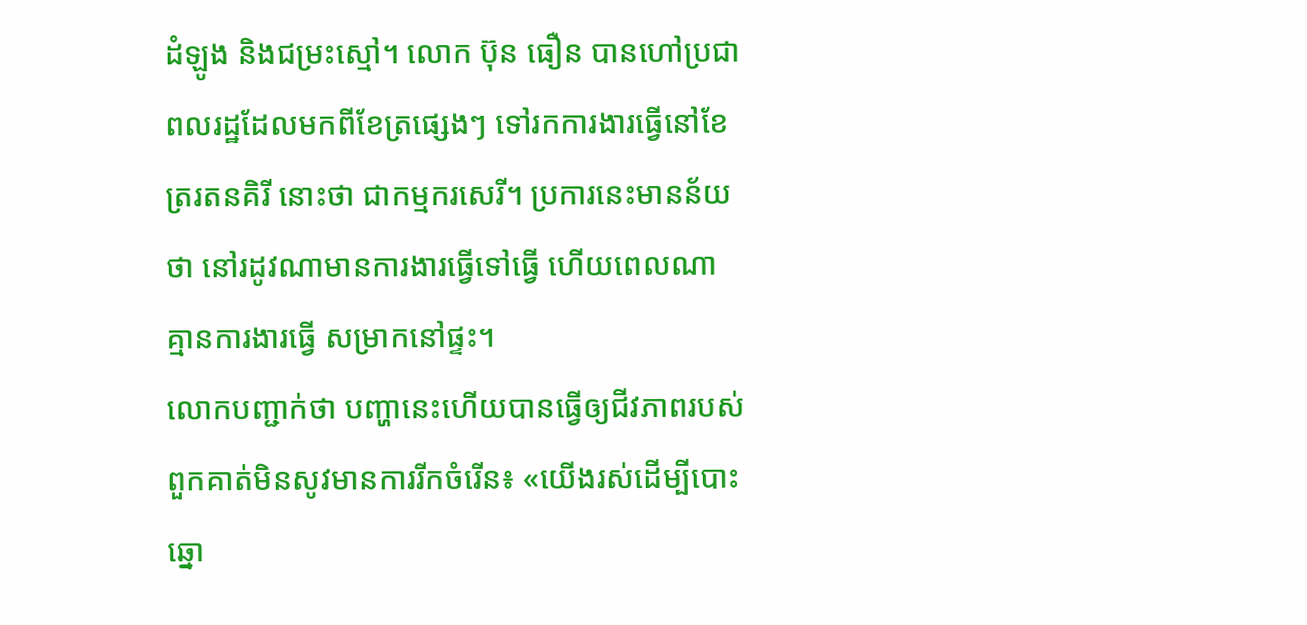ដំឡូង និងជម្រះស្មៅ។ លោក ប៊ុន ធឿន បានហៅប្រជាពលរដ្ឋដែលមកពីខែត្រផ្សេងៗ ទៅរកការងារធ្វើនៅខែត្ររតនគិរី នោះថា ជាកម្មករសេរី។ ប្រការនេះមានន័យថា នៅរដូវណាមានការងារធ្វើទៅធ្វើ ហើយពេលណាគ្មានការងារធ្វើ សម្រាកនៅផ្ទះ។
លោកបញ្ជាក់ថា បញ្ហានេះហើយបានធ្វើឲ្យជីវភាពរបស់ពួកគាត់មិនសូវមានការរីកចំរើន៖ «យើងរស់ដើម្បីបោះឆ្នោ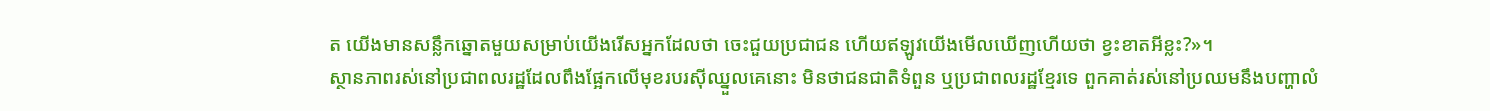ត យើងមានសន្លឹកឆ្នោតមួយសម្រាប់យើងរើសអ្នកដែលថា ចេះជួយប្រជាជន ហើយឥឡូវយើងមើលឃើញហើយថា ខ្វះខាតអីខ្លះ?»។
ស្ថានភាពរស់នៅប្រជាពលរដ្ឋដែលពឹងផ្អែកលើមុខរបរស៊ីឈ្នួលគេនោះ មិនថាជនជាតិទំពួន ឬប្រជាពលរដ្ឋខ្មែរទេ ពួកគាត់រស់នៅប្រឈមនឹងបញ្ហាលំ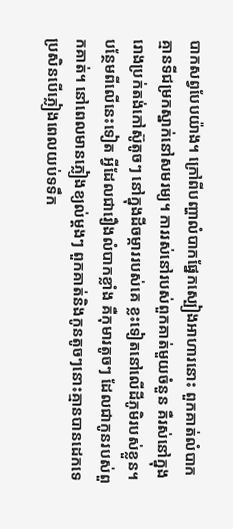បាកសព្វបែបយ៉ាង។ ក្រៅពីបញ្ហាលំបាកផ្នែកស្បៀងអាហារនោះ ពួកគាត់លំបាកគ្មានទីជម្រកស្នាក់នៅសមរម្យ។ ការរស់នៅរបស់ពួកគាត់មួយចំនួន គឺរស់នៅក្នុងរោងប្រក់តង់កៅស៊ូតូចៗ នៅក្នុងដីចម្ការរបស់គេ ខ្លះទៀតនៅលើដីភូមិរបស់ខ្លួន។
បន្ថែមពីលើនេះទៀត អ្វីដែលជារឿងលំបាកខ្លាំង គឺកុមារតូចៗ ដែលជាកូនរបស់ពួកគាត់។ នៅពេលមានភ្លៀងខ្យល់ម្ដងៗ ពួកគាត់និងកូនតូចៗនោះគ្មានបានដេកទេ ប្រសិនបើភ្លៀងពេលយប់ទទឹក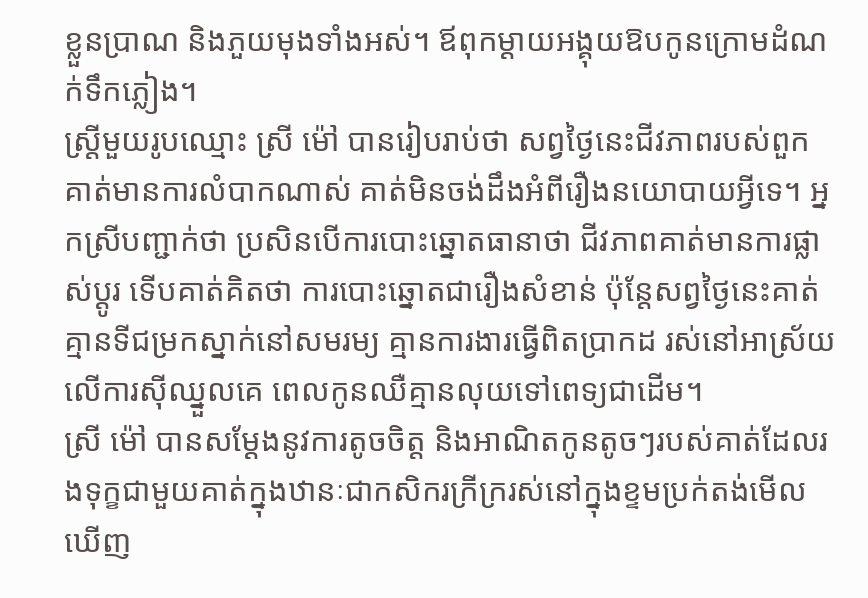ខ្លួនប្រាណ និងភួយមុងទាំងអស់។ ឪពុកម្ដាយអង្គុយឱបកូនក្រោមដំណក់ទឹកភ្លៀង។
ស្ត្រីមួយរូបឈ្មោះ ស្រី ម៉ៅ បានរៀបរាប់ថា សព្វថ្ងៃនេះជីវភាពរបស់ពួកគាត់មានការលំបាកណាស់ គាត់មិនចង់ដឹងអំពីរឿងនយោបាយអ្វីទេ។ អ្នកស្រីបញ្ជាក់ថា ប្រសិនបើការបោះឆ្នោតធានាថា ជីវភាពគាត់មានការផ្លាស់ប្ដូរ ទើបគាត់គិតថា ការបោះឆ្នោតជារឿងសំខាន់ ប៉ុន្តែសព្វថ្ងៃនេះគាត់គ្មានទីជម្រកស្នាក់នៅសមរម្យ គ្មានការងារធ្វើពិតប្រាកដ រស់នៅអាស្រ័យលើការស៊ីឈ្នួលគេ ពេលកូនឈឺគ្មានលុយទៅពេទ្យជាដើម។
ស្រី ម៉ៅ បានសម្ដែងនូវការតូចចិត្ត និងអាណិតកូនតូចៗរបស់គាត់ដែលរងទុក្ខជាមួយគាត់ក្នុងឋានៈជាកសិករក្រីក្ររស់នៅក្នុងខ្ទមប្រក់តង់មើលឃើញ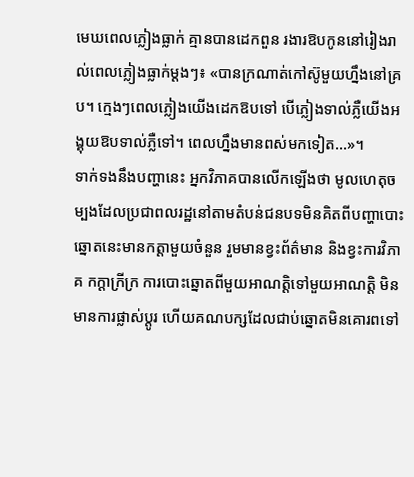មេឃពេលភ្លៀងធ្លាក់ គ្មានបានដេកពួន រងារឱបកូននៅរៀងរាល់ពេលភ្លៀងធ្លាក់ម្ដងៗ៖ «បានក្រណាត់កៅស៊ូមួយហ្នឹងនៅគ្រប។ ក្មេងៗពេលភ្លៀងយើងដេកឱបទៅ បើភ្លៀងទាល់ភ្លឺយើងអង្គុយឱបទាល់ភ្លឺទៅ។ ពេលហ្នឹងមានពស់មកទៀត...»។
ទាក់ទងនឹងបញ្ហានេះ អ្នកវិភាគបានលើកឡើងថា មូលហេតុចម្បងដែលប្រជាពលរដ្ឋនៅតាមតំបន់ជនបទមិនគិតពីបញ្ហាបោះឆ្នោតនេះមានកត្តាមួយចំនួន រួមមានខ្វះព័ត៌មាន និងខ្វះការវិភាគ កក្តាក្រីក្រ ការបោះឆ្នោតពីមួយអាណត្តិទៅមួយអាណត្តិ មិនមានការផ្លាស់ប្ដូរ ហើយគណបក្សដែលជាប់ឆ្នោតមិនគោរពទៅ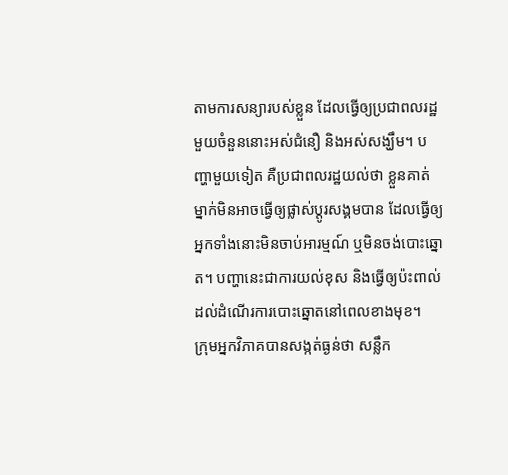តាមការសន្យារបស់ខ្លួន ដែលធ្វើឲ្យប្រជាពលរដ្ឋមួយចំនួននោះអស់ជំនឿ និងអស់សង្ឃឹម។ បញ្ហាមួយទៀត គឺប្រជាពលរដ្ឋយល់ថា ខ្លួនគាត់ម្នាក់មិនអាចធ្វើឲ្យផ្លាស់ប្ដូរសង្គមបាន ដែលធ្វើឲ្យអ្នកទាំងនោះមិនចាប់អារម្មណ៍ ឬមិនចង់បោះឆ្នោត។ បញ្ហានេះជាការយល់ខុស និងធ្វើឲ្យប៉ះពាល់ដល់ដំណើរការបោះឆ្នោតនៅពេលខាងមុខ។
ក្រុមអ្នកវិភាគបានសង្កត់ធ្ងន់ថា សន្លឹក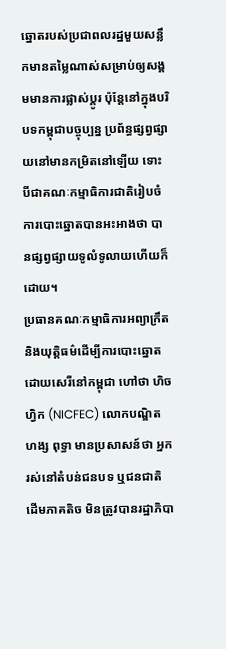ឆ្នោតរបស់ប្រជាពលរដ្ឋមួយសន្លឹកមានតម្លៃណាស់សម្រាប់ឲ្យសង្គមមានការផ្លាស់ប្ដូរ ប៉ុន្តែនៅក្នុងបរិបទកម្ពុជាបច្ចុប្បន្ន ប្រព័ន្ធផ្សព្វផ្សាយនៅមានកម្រិតនៅឡើយ ទោះបីជាគណៈកម្មាធិការជាតិរៀបចំការបោះឆ្នោតបានអះអាងថា បានផ្សព្វផ្សាយទូលំទូលាយហើយក៏ដោយ។
ប្រធានគណៈកម្មាធិការអព្យាក្រឹត និងយុត្តិធម៌ដើម្បីការបោះឆ្នោតដោយសេរីនៅកម្ពុជា ហៅថា ហិចហ្វិក (NICFEC) លោកបណ្ឌិត ហង្ស ពុទ្ធា មានប្រសាសន៍ថា អ្នករស់នៅតំបន់ជនបទ ឬជនជាតិដើមភាគតិច មិនត្រូវបានរដ្ឋាភិបា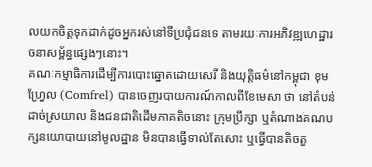លយកចិត្តទុកដាក់ដូចអ្នករស់នៅទីប្រជុំជនទេ តាមរយៈការអភិវឌ្ឍហេដ្ឋារចនាសម្ព័ន្ធផ្សេងៗនោះ។
គណៈកម្មាធិការដើម្បីការបោះឆ្នោតដោយសេរី និងយុត្តិធម៌នៅកម្ពុជា ខុមហ្វ្រែល (Comfrel) បានចេញរបាយការណ៍កាលពីខែមេសា ថា នៅតំបន់ដាច់ស្រយាល និងជនជាតិដើមភាគតិចនោះ ក្រុមប្រឹក្សា ឬតំណាងគណបក្សនយោបាយនៅមូលដ្ឋាន មិនបានធ្វើទាល់តែសោះ ឬធ្វើបានតិចតួ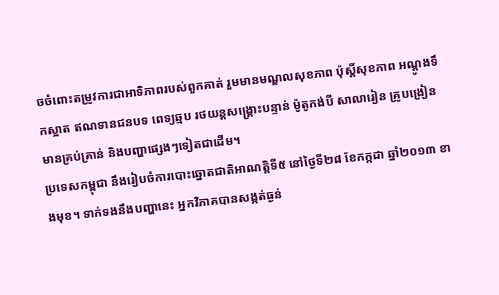ចចំពោះតម្រូវការជាអាទិភាពរបស់ពួកគាត់ រួមមានមណ្ឌលសុខភាព ប៉ុស្តិ៍សុខភាព អណ្ដូងទឹកស្អាត ឥណទានជនបទ ពេទ្យឆ្មប រថយន្តសង្គ្រោះបន្ទាន់ ម៉ូតូកង់បី សាលារៀន គ្រូបង្រៀនមានគ្រប់គ្រាន់ និងបញ្ហាផ្សេងៗទៀតជាដើម។
ប្រទេសកម្ពុជា នឹងរៀបចំការបោះឆ្នោតជាតិអាណត្តិទី៥ នៅថ្ងៃទី២៨ ខែកក្កដា ឆ្នាំ២០១៣ ខាងមុខ។ ទាក់ទងនឹងបញ្ហានេះ អ្នកវិភាគបានសង្កត់ធ្ងន់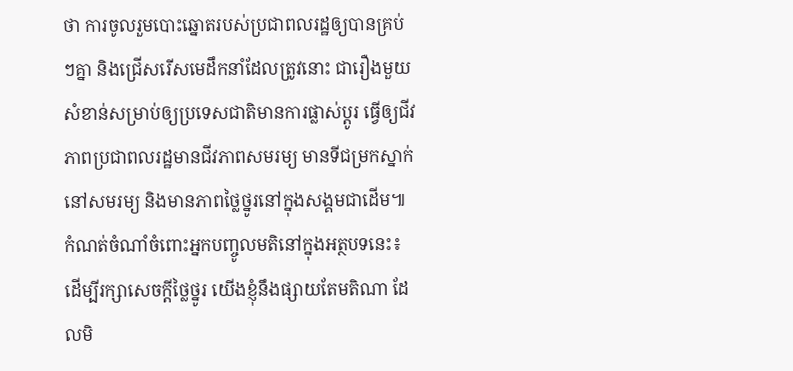ថា ការចូលរួមបោះឆ្នោតរបស់ប្រជាពលរដ្ឋឲ្យបានគ្រប់ៗគ្នា និងជ្រើសរើសមេដឹកនាំដែលត្រូវនោះ ជារឿងមួយសំខាន់សម្រាប់ឲ្យប្រទេសជាតិមានការផ្លាស់ប្ដូរ ធ្វើឲ្យជីវភាពប្រជាពលរដ្ឋមានជីវភាពសមរម្យ មានទីជម្រកស្នាក់នៅសមរម្យ និងមានភាពថ្លៃថ្នូរនៅក្នុងសង្គមជាដើម៕
កំណត់ចំណាំចំពោះអ្នកបញ្ចូលមតិនៅក្នុងអត្ថបទនេះ៖ ដើម្បីរក្សាសេចក្ដីថ្លៃថ្នូរ យើងខ្ញុំនឹងផ្សាយតែមតិណា ដែលមិ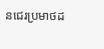នជេរប្រមាថដ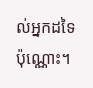ល់អ្នកដទៃប៉ុណ្ណោះ។